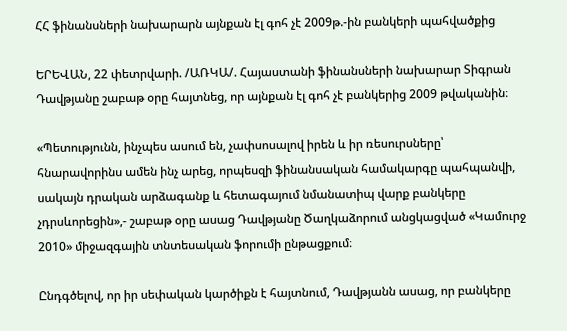ՀՀ ֆինանսների նախարարն այնքան էլ գոհ չէ 2009թ.-ին բանկերի պահվածքից

ԵՐԵՎԱՆ, 22 փետրվարի. /ԱՌԿԱ/. Հայաստանի ֆինանսների նախարար Տիգրան Դավթյանը շաբաթ օրը հայտնեց, որ այնքան էլ գոհ չէ բանկերից 2009 թվականին։

«Պետությունն, ինչպես ասում են, չափսոսալով իրեն և իր ռեսուրսները՝ հնարավորինս ամեն ինչ արեց, որպեսզի ֆինանսական համակարգը պահպանվի, սակայն դրական արձագանք և հետագայում նմանատիպ վարք բանկերը չդրսևորեցին»,- շաբաթ օրը ասաց Դավթյանը Ծաղկաձորում անցկացված «Կամուրջ 2010» միջազգային տնտեսական ֆորումի ընթացքում։

Ընդգծելով, որ իր սեփական կարծիքն է հայտնում, Դավթյանն ասաց, որ բանկերը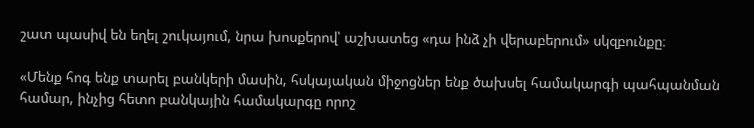շատ պասիվ են եղել շուկայում, նրա խոսքերով՝ աշխատեց «դա ինձ չի վերաբերում» սկզբունքը։

«Մենք հոգ ենք տարել բանկերի մասին, հսկայական միջոցներ ենք ծախսել համակարգի պահպանման համար, ինչից հետո բանկային համակարգը որոշ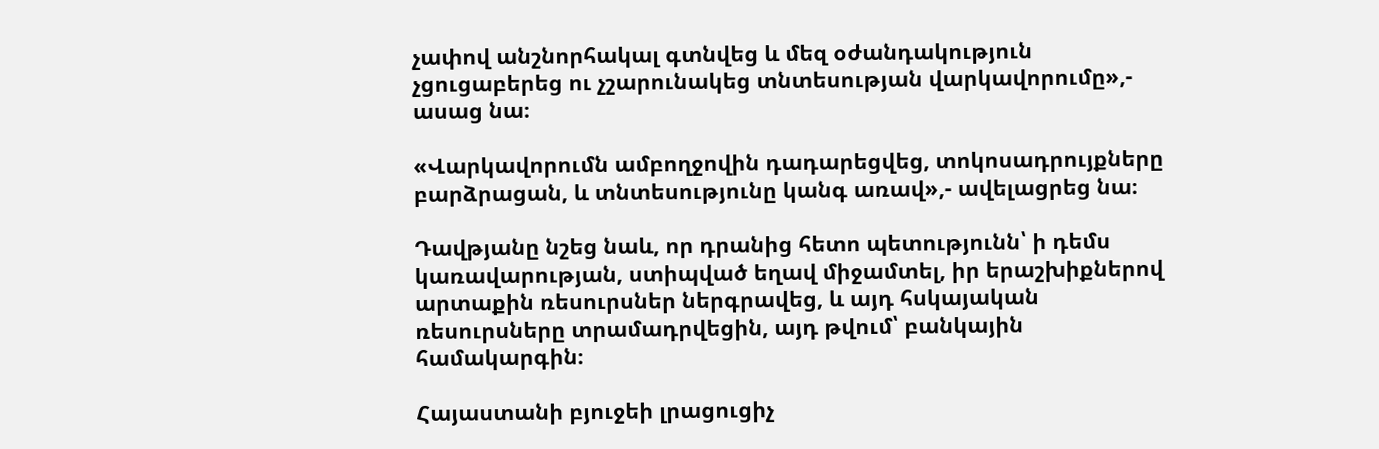չափով անշնորհակալ գտնվեց և մեզ օժանդակություն չցուցաբերեց ու չշարունակեց տնտեսության վարկավորումը»,- ասաց նա։

«Վարկավորումն ամբողջովին դադարեցվեց, տոկոսադրույքները բարձրացան, և տնտեսությունը կանգ առավ»,- ավելացրեց նա։

Դավթյանը նշեց նաև, որ դրանից հետո պետությունն՝ ի դեմս կառավարության, ստիպված եղավ միջամտել, իր երաշխիքներով արտաքին ռեսուրսներ ներգրավեց, և այդ հսկայական ռեսուրսները տրամադրվեցին, այդ թվում՝ բանկային համակարգին։

Հայաստանի բյուջեի լրացուցիչ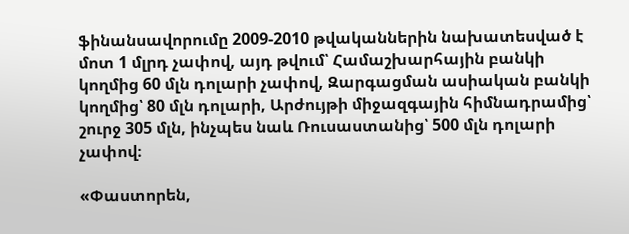ֆինանսավորումը 2009-2010 թվականներին նախատեսված է մոտ 1 մլրդ չափով, այդ թվում՝ Համաշխարհային բանկի կողմից 60 մլն դոլարի չափով, Զարգացման ասիական բանկի կողմից՝ 80 մլն դոլարի, Արժույթի միջազգային հիմնադրամից՝ շուրջ 305 մլն, ինչպես նաև Ռուսաստանից՝ 500 մլն դոլարի չափով։

«Փաստորեն,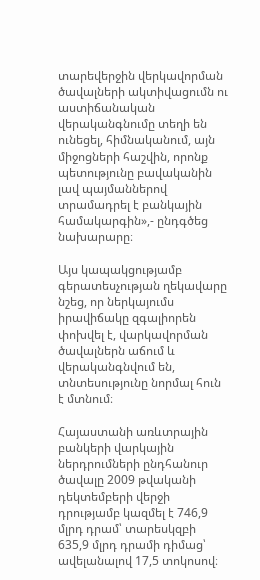տարեվերջին վերկավորման ծավալների ակտիվացումն ու աստիճանական վերականգնումը տեղի են ունեցել, հիմնականում, այն միջոցների հաշվին, որոնք պետությունը բավականին լավ պայմաններով տրամադրել է բանկային համակարգին»,- ընդգծեց նախարարը։

Այս կապակցությամբ գերատեսչության ղեկավարը նշեց, որ ներկայումս իրավիճակը զգալիորեն փոխվել է, վարկավորման ծավալներն աճում և վերականգնվում են, տնտեսությունը նորմալ հուն է մտնում։

Հայաստանի առևտրային բանկերի վարկային ներդրումների ընդհանուր ծավալը 2009 թվականի դեկտեմբերի վերջի դրությամբ կազմել է 746,9 մլրդ դրամ՝ տարեսկզբի 635,9 մլրդ դրամի դիմաց՝ ավելանալով 17,5 տոկոսով։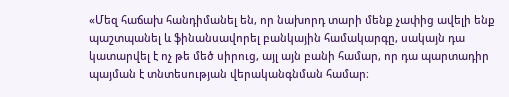«Մեզ հաճախ հանդիմանել են, որ նախորդ տարի մենք չափից ավելի ենք պաշտպանել և ֆինանսավորել բանկային համակարգը, սակայն դա կատարվել է ոչ թե մեծ սիրուց, այլ այն բանի համար, որ դա պարտադիր պայման է տնտեսության վերականգնման համար։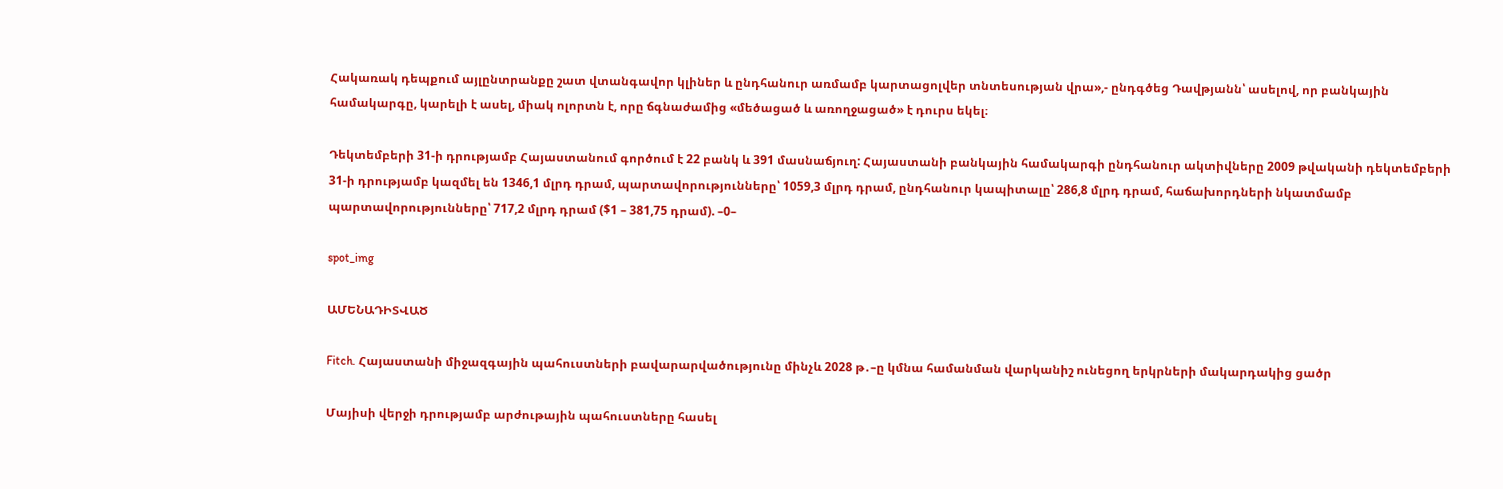Հակառակ դեպքում այլընտրանքը շատ վտանգավոր կլիներ և ընդհանուր առմամբ կարտացոլվեր տնտեսության վրա»,- ընդգծեց Դավթյանն՝ ասելով, որ բանկային համակարգը, կարելի է ասել, միակ ոլորտն է, որը ճգնաժամից «մեծացած և առողջացած» է դուրս եկել։

Դեկտեմբերի 31-ի դրությամբ Հայաստանում գործում է 22 բանկ և 391 մասնաճյուղ: Հայաստանի բանկային համակարգի ընդհանուր ակտիվները 2009 թվականի դեկտեմբերի 31-ի դրությամբ կազմել են 1346,1 մլրդ դրամ, պարտավորությունները՝ 1059,3 մլրդ դրամ, ընդհանուր կապիտալը՝ 286,8 մլրդ դրամ, հաճախորդների նկատմամբ պարտավորությունները՝ 717,2 մլրդ դրամ ($1 – 381,75 դրամ). –0–

spot_img

ԱՄԵՆԱԴԻՏՎԱԾ

Fitch. Հայաստանի միջազգային պահուստների բավարարվածությունը մինչև 2028 թ․–ը կմնա համանման վարկանիշ ունեցող երկրների մակարդակից ցածր

Մայիսի վերջի դրությամբ արժութային պահուստները հասել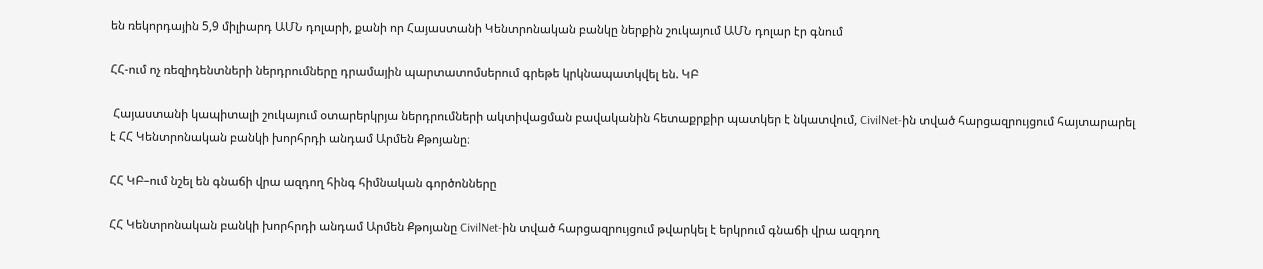են ռեկորդային 5,9 միլիարդ ԱՄՆ դոլարի, քանի որ Հայաստանի Կենտրոնական բանկը ներքին շուկայում ԱՄՆ դոլար էր գնում

ՀՀ-ում ոչ ռեզիդենտների ներդրումները դրամային պարտատոմսերում գրեթե կրկնապատկվել են. ԿԲ

 Հայաստանի կապիտալի շուկայում օտարերկրյա ներդրումների ակտիվացման բավականին հետաքրքիր պատկեր է նկատվում, CivilNet-ին տված հարցազրույցում հայտարարել է ՀՀ Կենտրոնական բանկի խորհրդի անդամ Արմեն Քթոյանը։

ՀՀ ԿԲ–ում նշել են գնաճի վրա ազդող հինգ հիմնական գործոնները

ՀՀ Կենտրոնական բանկի խորհրդի անդամ Արմեն Քթոյանը CivilNet-ին տված հարցազրույցում թվարկել է երկրում գնաճի վրա ազդող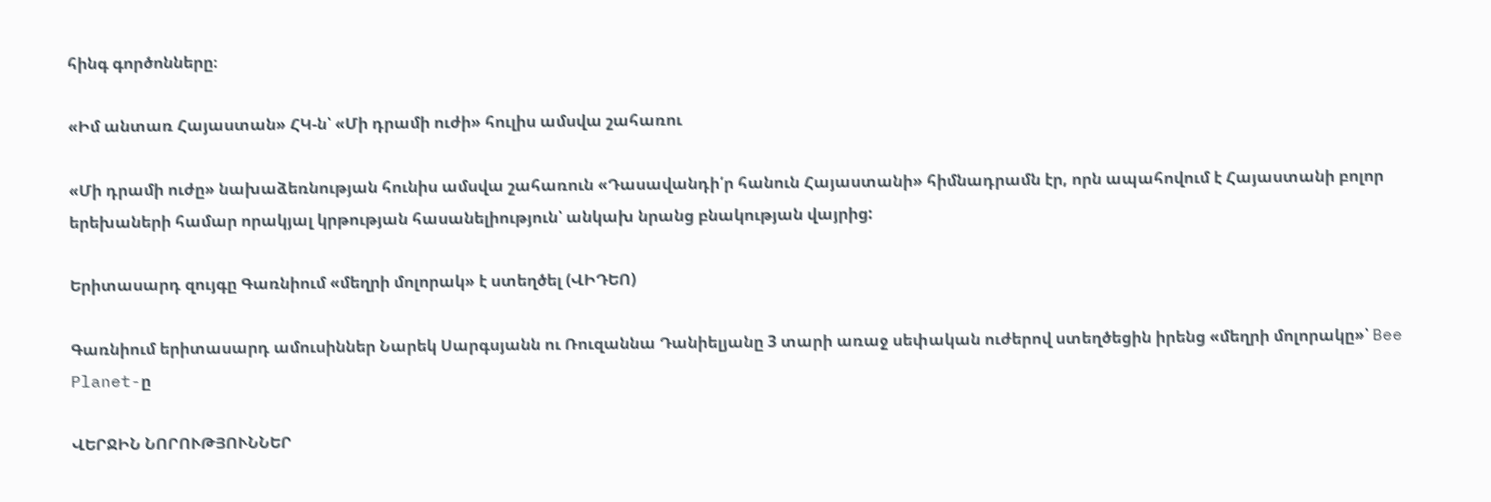հինգ գործոնները։

«Իմ անտառ Հայաստան» ՀԿ-ն՝ «Մի դրամի ուժի» հուլիս ամսվա շահառու

«Մի դրամի ուժը» նախաձեռնության հունիս ամսվա շահառուն «Դասավանդի՛ր հանուն Հայաստանի» հիմնադրամն էր, որն ապահովում է Հայաստանի բոլոր երեխաների համար որակյալ կրթության հասանելիություն՝ անկախ նրանց բնակության վայրից:

Երիտասարդ զույգը Գառնիում «մեղրի մոլորակ» է ստեղծել (ՎԻԴԵՈ)

Գառնիում երիտասարդ ամուսիններ Նարեկ Սարգսյանն ու Ռուզաննա Դանիելյանը 3 տարի առաջ սեփական ուժերով ստեղծեցին իրենց «մեղրի մոլորակը»՝ Bee Planet-ը

ՎԵՐՋԻՆ ՆՈՐՈՒԹՅՈՒՆՆԵՐ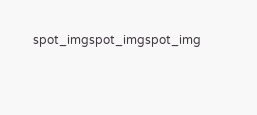spot_imgspot_imgspot_img